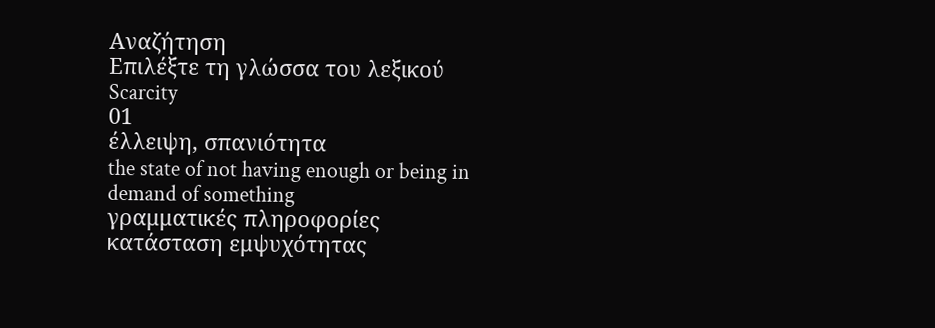Αναζήτηση
Επιλέξτε τη γλώσσα του λεξικού
Scarcity
01
έλλειψη, σπανιότητα
the state of not having enough or being in demand of something
γραμματικές πληροφορίες
κατάσταση εμψυχότητας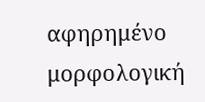αφηρημένο
μορφολογική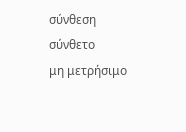σύνθεση
σύνθετο
μη μετρήσιμο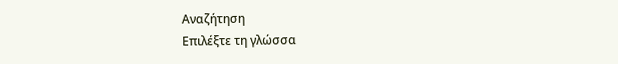Αναζήτηση
Επιλέξτε τη γλώσσα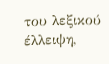του λεξικού
έλλειψη,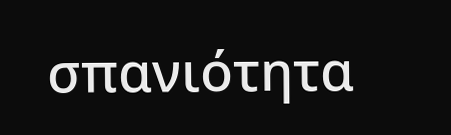σπανιότητα